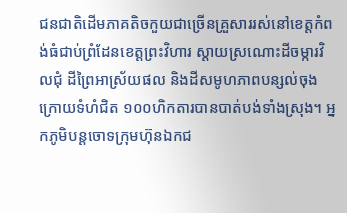ជនជាតិដើមភាគតិចកួយជាច្រើនគ្រួសាររស់នៅខេត្តកំពង់ធំជាប់ព្រំដែនខេត្តព្រះវិហារ ស្ដាយស្រណោះដីចម្ការវិលជុំ ដីព្រៃអាស្រ័យផល និងដីសមូហភាពបន្សល់ចុងក្រោយទំហំជិត ១០០ហិកតារបានបាត់បង់ទាំងស្រុង។ អ្នកភូមិបន្តចោទក្រុមហ៊ុនឯកជ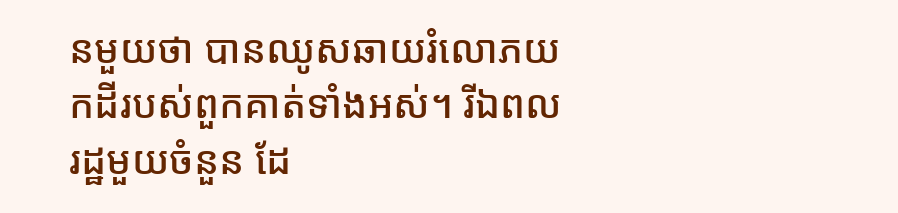នមួយថា បានឈូសឆាយរំលោភយកដីរបស់ពួកគាត់ទាំងអស់។ រីឯពលរដ្ឋមួយចំនួន ដែ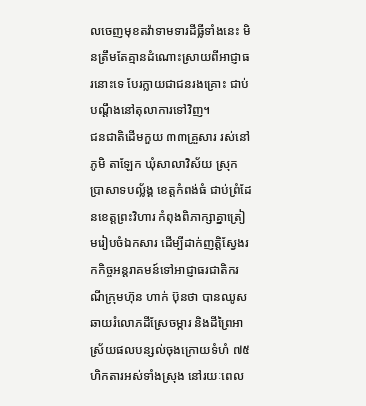លចេញមុខតវ៉ាទាមទារដីធ្លីទាំងនេះ មិនត្រឹមតែគ្មានដំណោះស្រាយពីអាជ្ញាធរនោះទេ បែរក្លាយជាជនរងគ្រោះ ជាប់បណ្ដឹងនៅតុលាការទៅវិញ។
ជនជាតិដើមកួយ ៣៣គ្រួសារ រស់នៅភូមិ តាឡែក ឃុំសាលាវិស័យ ស្រុកប្រាសាទបល្ល័ង្គ ខេត្តកំពង់ធំ ជាប់ព្រំដែនខេត្តព្រះវិហារ កំពុងពិភាក្សាគ្នាត្រៀមរៀបចំឯកសារ ដើម្បីដាក់ញត្តិស្វែងរកកិច្ចអន្តរាគមន៍ទៅអាជ្ញាធរជាតិករណីក្រុមហ៊ុន ហាក់ ប៊ុនថា បានឈូសឆាយរំលោភដីស្រែចម្ការ និងដីព្រៃអាស្រ័យផលបន្សល់ចុងក្រោយទំហំ ៧៥ហិកតារអស់ទាំងស្រុង នៅរយៈពេល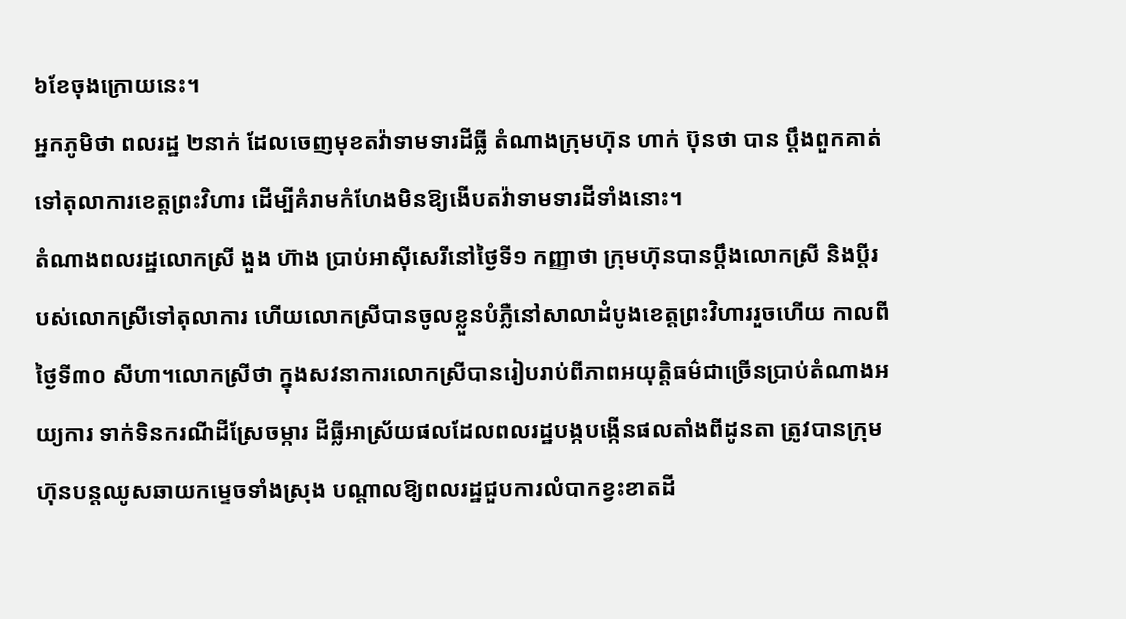៦ខែចុងក្រោយនេះ។
អ្នកភូមិថា ពលរដ្ឋ ២នាក់ ដែលចេញមុខតវ៉ាទាមទារដីធ្លី តំណាងក្រុមហ៊ុន ហាក់ ប៊ុនថា បាន ប្ដឹងពួកគាត់ទៅតុលាការខេត្តព្រះវិហារ ដើម្បីគំរាមកំហែងមិនឱ្យងើបតវ៉ាទាមទារដីទាំងនោះ។
តំណាងពលរដ្ឋលោកស្រី ងួង ហ៊ាង ប្រាប់អាស៊ីសេរីនៅថ្ងៃទី១ កញ្ញាថា ក្រុមហ៊ុនបានប្ដឹងលោកស្រី និងប្ដីរបស់លោកស្រីទៅតុលាការ ហើយលោកស្រីបានចូលខ្លួនបំភ្លឺនៅសាលាដំបូងខេត្តព្រះវិហាររួចហើយ កាលពីថ្ងៃទី៣០ សីហា។លោកស្រីថា ក្នុងសវនាការលោកស្រីបានរៀបរាប់ពីភាពអយុត្តិធម៌ជាច្រើនប្រាប់តំណាងអយ្យការ ទាក់ទិនករណីដីស្រែចម្ការ ដីធ្លីអាស្រ័យផលដែលពលរដ្ឋបង្កបង្កើនផលតាំងពីដូនតា ត្រូវបានក្រុមហ៊ុនបន្តឈូសឆាយកម្ទេចទាំងស្រុង បណ្ដាលឱ្យពលរដ្ឋជួបការលំបាកខ្វះខាតដី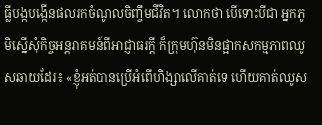ធ្លីបង្កបង្កើនផលរកចំណូលចិញ្ចឹមជីវិត។ លោកថា បើទោះបីជា អ្នកភូមិស្នើសុំកិច្ចអន្តរាគមន៍ពីអាជ្ញាធរក្ដី ក៏ក្រុមហ៊ុនមិនផ្អាកសកម្មភាពឈូសឆាយដែរ៖ «ខ្ញុំអត់បានប្រើអំពើហិង្សាលើគាត់ទេ ហើយគាត់ឈូស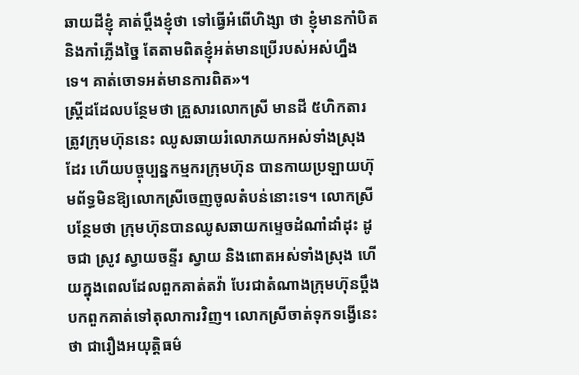ឆាយដីខ្ញុំ គាត់ប្ដឹងខ្ញុំថា ទៅធ្វើអំពើហិង្សា ថា ខ្ញុំមានកាំបិត និងកាំភ្លើងច្នៃ តែតាមពិតខ្ញុំអត់មានប្រើរបស់អស់ហ្នឹងទេ។ គាត់ចោទអត់មានការពិត»។
ស្ត្រីដដែលបន្ថែមថា គ្រួសារលោកស្រី មានដី ៥ហិកតារ ត្រូវក្រុមហ៊ុននេះ ឈូសឆាយរំលោភយកអស់ទាំងស្រុងដែរ ហើយបច្ចុប្បន្នកម្មករក្រុមហ៊ុន បានកាយប្រឡាយហ៊ុមព័ទ្ធមិនឱ្យលោកស្រីចេញចូលតំបន់នោះទេ។ លោកស្រីបន្ថែមថា ក្រុមហ៊ុនបានឈូសឆាយកម្ទេចដំណាំដាំដុះ ដូចជា ស្រូវ ស្វាយចន្ទីរ ស្វាយ និងពោតអស់ទាំងស្រុង ហើយក្នុងពេលដែលពួកគាត់តវ៉ា បែរជាតំណាងក្រុមហ៊ុនប្ដឹងបកពួកគាត់ទៅតុលាការវិញ។ លោកស្រីចាត់ទុកទង្វើនេះថា ជារឿងអយុត្តិធម៌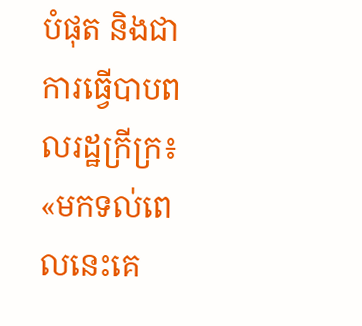បំផុត និងជាការធ្វើបាបពលរដ្ឋក្រីក្រ៖ «មកទល់ពេលនេះគេ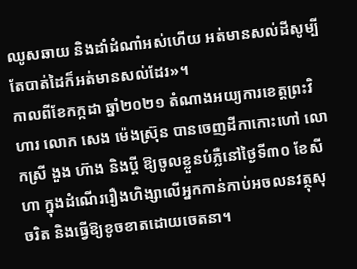ឈូសឆាយ និងដាំដំណាំអស់ហើយ អត់មានសល់ដីសូម្បីតែបាត់ដៃក៏អត់មានសល់ដែរ»។
កាលពីខែកក្កដា ឆ្នាំ២០២១ តំណាងអយ្យការខេត្តព្រះវិហារ លោក សេង ម៉េងស្រ៊ុន បានចេញដីកាកោះហៅ លោកស្រី ងួង ហ៊ាង និងប្ដី ឱ្យចូលខ្លួនបំភ្លឺនៅថ្ងៃទី៣០ ខែសីហា ក្នុងដំណើររឿងហិង្សាលើអ្នកកាន់កាប់អចលនវត្ថុសុចរិត និងធ្វើឱ្យខូចខាតដោយចេតនា។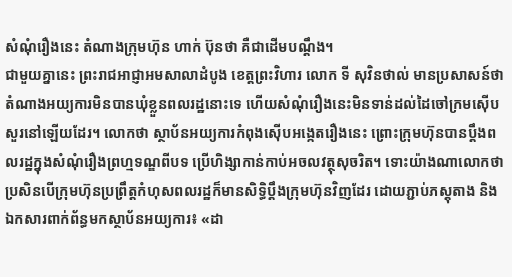សំណុំរឿងនេះ តំណាងក្រុមហ៊ុន ហាក់ ប៊ុនថា គឺជាដើមបណ្ដឹង។
ជាមួយគ្នានេះ ព្រះរាជអាជ្ញាអមសាលាដំបូង ខេត្តព្រះវិហារ លោក ទី សុវិនថាល់ មានប្រសាសន៍ថា តំណាងអយ្យការមិនបានឃុំខ្លួនពលរដ្ឋនោះទេ ហើយសំណុំរឿងនេះមិនទាន់ដល់ដៃចៅក្រមស៊ើបសួរនៅឡើយដែរ។ លោកថា ស្ថាប័នអយ្យការកំពុងស៊ើបអង្កេតរឿងនេះ ព្រោះក្រុមហ៊ុនបានប្ដឹងពលរដ្ឋក្នុងសំណុំរឿងព្រហ្មទណ្ឌពីបទ ប្រើហិង្សាកាន់កាប់អចលវត្ថុសុចរិត។ ទោះយ៉ាងណាលោកថា ប្រសិនបើក្រុមហ៊ុនប្រព្រឹត្តកំហុសពលរដ្ឋក៏មានសិទ្ធិប្ដឹងក្រុមហ៊ុនវិញដែរ ដោយភ្ជាប់ភស្តុតាង និងឯកសារពាក់ព័ន្ធមកស្ថាប័នអយ្យការ៖ «ដា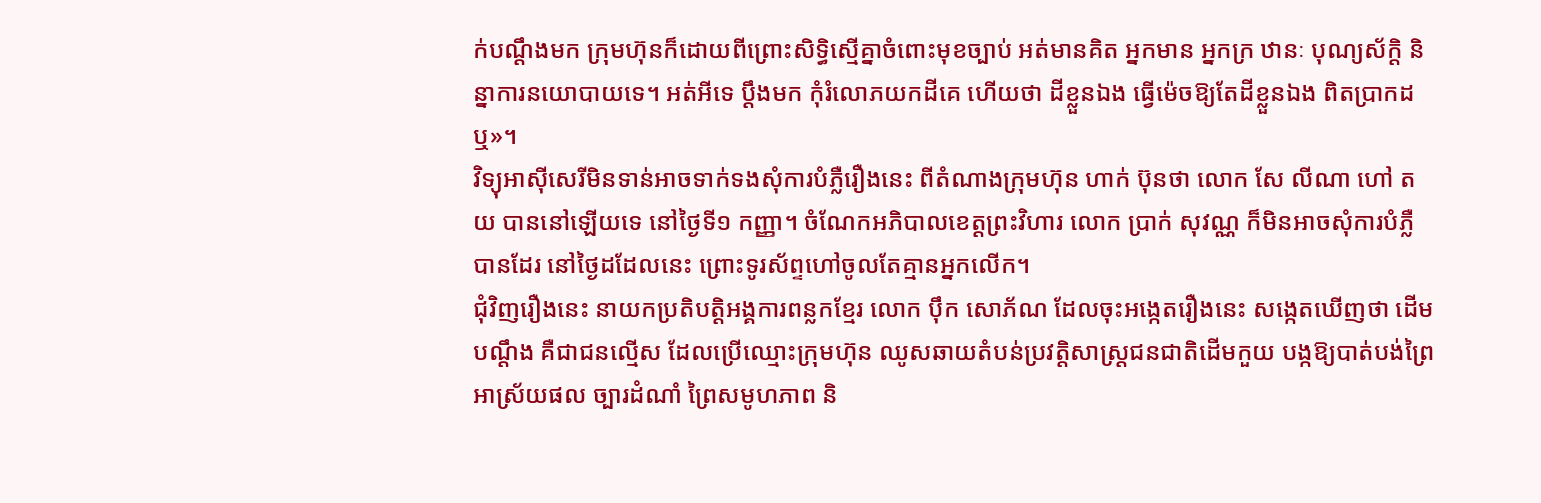ក់បណ្ដឹងមក ក្រុមហ៊ុនក៏ដោយពីព្រោះសិទ្ធិស្មើគ្នាចំពោះមុខច្បាប់ អត់មានគិត អ្នកមាន អ្នកក្រ ឋានៈ បុណ្យស័ក្ដិ និន្នាការនយោបាយទេ។ អត់អីទេ ប្ដឹងមក កុំរំលោភយកដីគេ ហើយថា ដីខ្លួនឯង ធ្វើម៉េចឱ្យតែដីខ្លួនឯង ពិតប្រាកដឬ»។
វិទ្យុអាស៊ីសេរីមិនទាន់អាចទាក់ទងសុំការបំភ្លឺរឿងនេះ ពីតំណាងក្រុមហ៊ុន ហាក់ ប៊ុនថា លោក សែ លីណា ហៅ តយ បាននៅឡើយទេ នៅថ្ងៃទី១ កញ្ញា។ ចំណែកអភិបាលខេត្តព្រះវិហារ លោក ប្រាក់ សុវណ្ណ ក៏មិនអាចសុំការបំភ្លឺបានដែរ នៅថ្ងៃដដែលនេះ ព្រោះទូរស័ព្ទហៅចូលតែគ្មានអ្នកលើក។
ជុំវិញរឿងនេះ នាយកប្រតិបត្តិអង្គការពន្លកខ្មែរ លោក ប៉ឹក សោភ័ណ ដែលចុះអង្កេតរឿងនេះ សង្កេតឃើញថា ដើមបណ្ដឹង គឺជាជនល្មើស ដែលប្រើឈ្មោះក្រុមហ៊ុន ឈូសឆាយតំបន់ប្រវត្តិសាស្ត្រជនជាតិដើមកួយ បង្កឱ្យបាត់បង់ព្រៃអាស្រ័យផល ច្បារដំណាំ ព្រៃសមូហភាព និ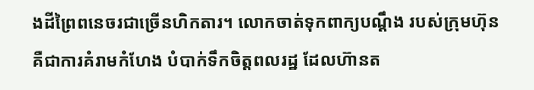ងដីព្រៃពនេចរជាច្រើនហិកតារ។ លោកចាត់ទុកពាក្យបណ្ដឹង របស់ក្រុមហ៊ុន គឺជាការគំរាមកំហែង បំបាក់ទឹកចិត្តពលរដ្ឋ ដែលហ៊ានត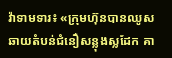វ៉ាទាមទារ៖ «ក្រុមហ៊ុនបានឈូសឆាយតំបន់ជំនឿសន្លុងស្លដែក គា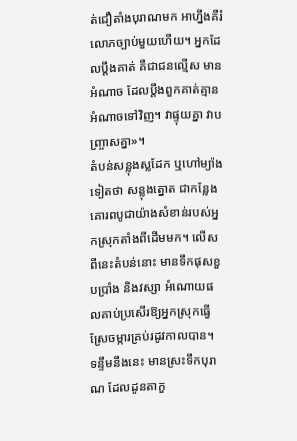ត់ជឿតាំងបុរាណមក អាហ្នឹងគឺរំលោភច្បាប់មួយហើយ។ អ្នកដែលប្ដឹងគាត់ គឺជាជនល្មើស មានអំណាច ដែលប្ដឹងពួកគាត់គ្មានអំណាចទៅវិញ។ វាផ្ទុយគ្នា វាបញ្ច្រាសគ្នា»។
តំបន់សន្លុងស្លដែក ឬហៅម្យ៉ាងទៀតថា សន្លុងត្នោត ជាកន្លែងគោរពបូជាយ៉ាងសំខាន់របស់អ្នកស្រុកតាំងពីដើមមក។ លើសពីនេះតំបន់នោះ មានទឹកផុសខួបប្រាំង និងវស្សា អំណោយផលគាប់ប្រសើរឱ្យអ្នកស្រុកធ្វើស្រែចម្ការគ្រប់រដូវកាលបាន។ ទន្ទឹមនឹងនេះ មានស្រះទឹកបុរាណ ដែលដូនតាកួ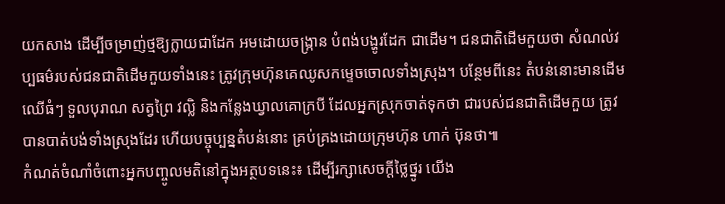យកសាង ដើម្បីចម្រាញ់ថ្មឱ្យក្លាយជាដែក អមដោយចង្ក្រាន បំពង់បង្ហូរដែក ជាដើម។ ជនជាតិដើមកួយថា សំណល់វប្បធម៌របស់ជនជាតិដើមកួយទាំងនេះ ត្រូវក្រុមហ៊ុនគេឈូសកម្ទេចចោលទាំងស្រុង។ បន្ថែមពីនេះ តំបន់នោះមានដើមឈើធំៗ ទួលបុរាណ សត្វព្រៃ វល្លិ និងកន្លែងឃ្វាលគោក្របី ដែលអ្នកស្រុកចាត់ទុកថា ជារបស់ជនជាតិដើមកួយ ត្រូវបានបាត់បង់ទាំងស្រុងដែរ ហើយបច្ចុប្បន្នតំបន់នោះ គ្រប់គ្រងដោយក្រុមហ៊ុន ហាក់ ប៊ុនថា៕
កំណត់ចំណាំចំពោះអ្នកបញ្ចូលមតិនៅក្នុងអត្ថបទនេះ៖ ដើម្បីរក្សាសេចក្ដីថ្លៃថ្នូរ យើង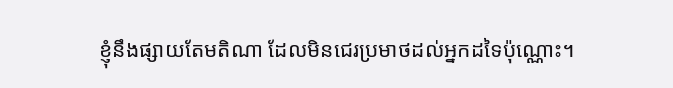ខ្ញុំនឹងផ្សាយតែមតិណា ដែលមិនជេរប្រមាថដល់អ្នកដទៃប៉ុណ្ណោះ។